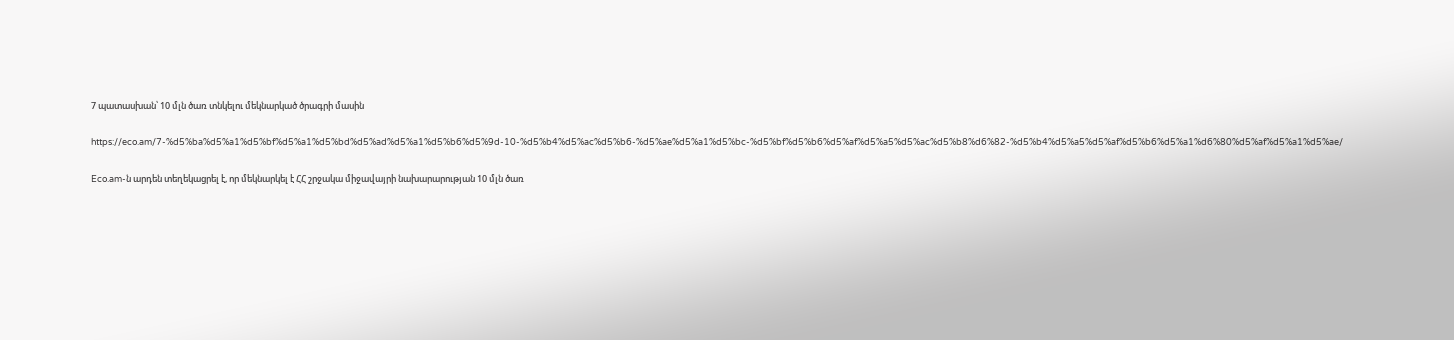7 պատասխան՝ 10 մլն ծառ տնկելու մեկնարկած ծրագրի մասին

https://eco.am/7-%d5%ba%d5%a1%d5%bf%d5%a1%d5%bd%d5%ad%d5%a1%d5%b6%d5%9d-10-%d5%b4%d5%ac%d5%b6-%d5%ae%d5%a1%d5%bc-%d5%bf%d5%b6%d5%af%d5%a5%d5%ac%d5%b8%d6%82-%d5%b4%d5%a5%d5%af%d5%b6%d5%a1%d6%80%d5%af%d5%a1%d5%ae/

Eco.am-ն արդեն տեղեկացրել է, որ մեկնարկել է ՀՀ շրջակա միջավայրի նախարարության 10 մլն ծառ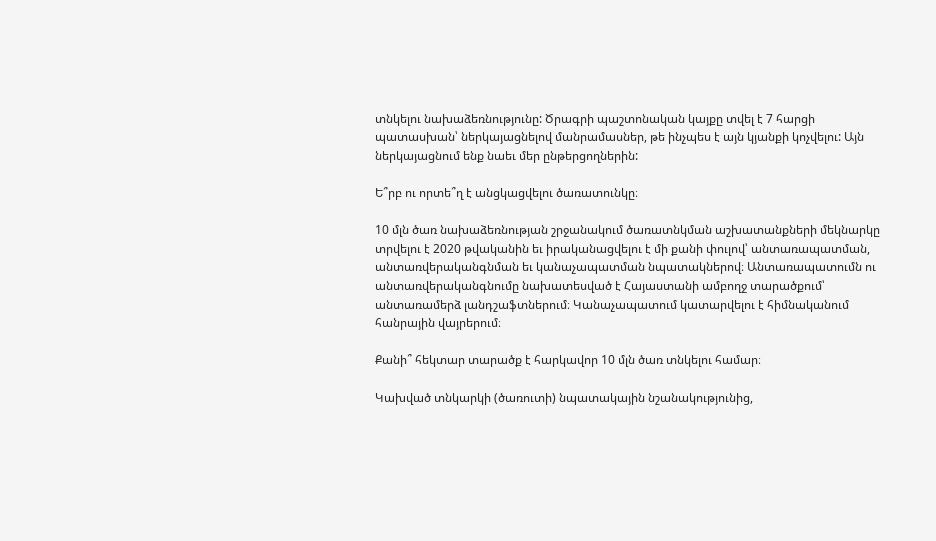տնկելու նախաձեռնությունը: Ծրագրի պաշտոնական կայքը տվել է 7 հարցի պատասխան՝ ներկայացնելով մանրամասներ, թե ինչպես է այն կյանքի կոչվելու: Այն ներկայացնում ենք նաեւ մեր ընթերցողներին:

Ե՞րբ ու որտե՞ղ է անցկացվելու ծառատունկը։

10 մլն ծառ նախաձեռնության շրջանակում ծառատնկման աշխատանքների մեկնարկը տրվելու է 2020 թվականին եւ իրականացվելու է մի քանի փուլով՝ անտառապատման, անտառվերականգնման եւ կանաչապատման նպատակներով։ Անտառապատումն ու անտառվերականգնումը նախատեսված է Հայաստանի ամբողջ տարածքում՝ անտառամերձ լանդշաֆտներում։ Կանաչապատում կատարվելու է հիմնականում հանրային վայրերում։

Քանի՞ հեկտար տարածք է հարկավոր 10 մլն ծառ տնկելու համար։

Կախված տնկարկի (ծառուտի) նպատակային նշանակությունից,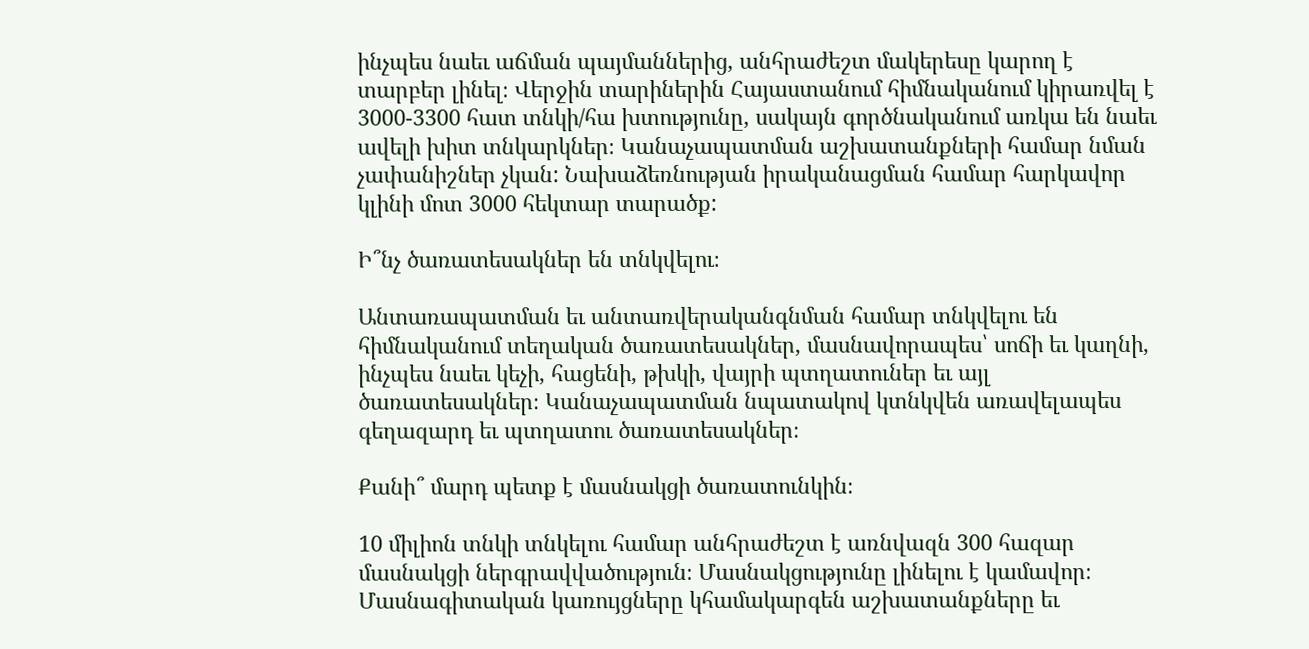ինչպես նաեւ աճման պայմաններից, անհրաժեշտ մակերեսը կարող է տարբեր լինել։ Վերջին տարիներին Հայաստանում հիմնականում կիրառվել է 3000-3300 հատ տնկի/հա խտությունը, սակայն գործնականում առկա են նաեւ ավելի խիտ տնկարկներ։ Կանաչապատման աշխատանքների համար նման չափանիշներ չկան: Նախաձեռնության իրականացման համար հարկավոր կլինի մոտ 3000 հեկտար տարածք:

Ի՞նչ ծառատեսակներ են տնկվելու։

Անտառապատման եւ անտառվերականգնման համար տնկվելու են հիմնականում տեղական ծառատեսակներ, մասնավորապես՝ սոճի եւ կաղնի, ինչպես նաեւ կեչի, հացենի, թխկի, վայրի պտղատուներ եւ այլ ծառատեսակներ։ Կանաչապատման նպատակով կտնկվեն առավելապես գեղազարդ եւ պտղատու ծառատեսակներ։

Քանի՞ մարդ պետք է մասնակցի ծառատունկին։

10 միլիոն տնկի տնկելու համար անհրաժեշտ է առնվազն 300 հազար մասնակցի ներգրավվածություն։ Մասնակցությունը լինելու է կամավոր։ Մասնագիտական կառույցները կհամակարգեն աշխատանքները եւ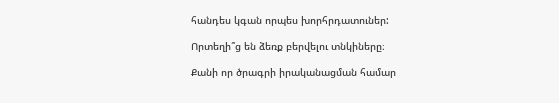հանդես կգան որպես խորհրդատուներ:

Որտեղի՞ց են ձեռք բերվելու տնկիները։

Քանի որ ծրագրի իրականացման համար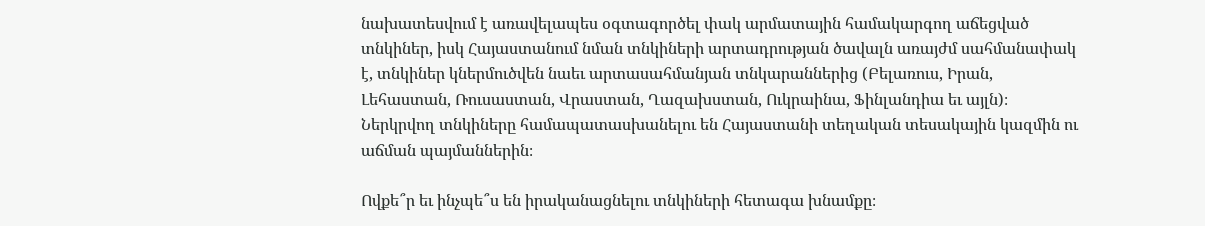նախատեսվում է առավելապես օգտագործել փակ արմատային համակարգող աճեցված տնկիներ, իսկ Հայաստանում նման տնկիների արտադրության ծավալն առայժմ սահմանափակ է, տնկիներ կներմուծվեն նաեւ արտասահմանյան տնկարաններից (Բելառուս, Իրան, Լեհաստան, Ռուսաստան, Վրաստան, Ղազախստան, Ուկրաինա, Ֆինլանդիա եւ այլն)։ Ներկրվող տնկիները համապատասխանելու են Հայաստանի տեղական տեսակային կազմին ու աճման պայմաններին։

Ովքե՞ր եւ ինչպե՞ս են իրականացնելու տնկիների հետագա խնամքը։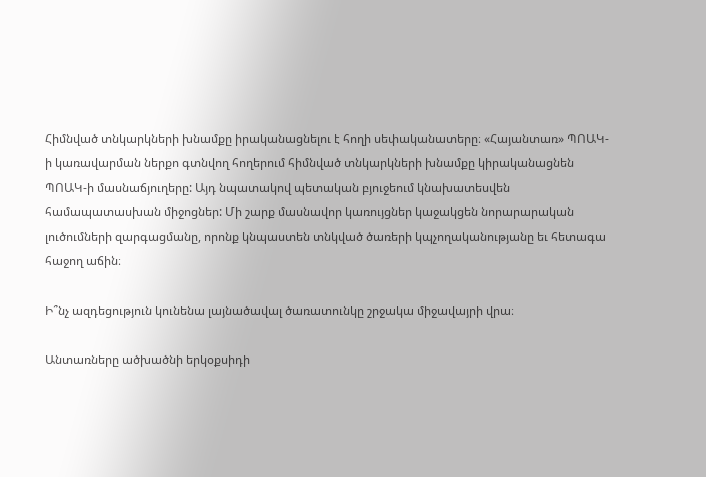Հիմնված տնկարկների խնամքը իրականացնելու է հողի սեփականատերը։ «Հայանտառ» ՊՈԱԿ-ի կառավարման ներքո գտնվող հողերում հիմնված տնկարկների խնամքը կիրականացնեն ՊՈԱԿ-ի մասնաճյուղերը: Այդ նպատակով պետական բյուջեում կնախատեսվեն համապատասխան միջոցներ: Մի շարք մասնավոր կառույցներ կաջակցեն նորարարական լուծումների զարգացմանը, որոնք կնպաստեն տնկված ծառերի կպչողականությանը եւ հետագա հաջող աճին։

Ի՞նչ ազդեցություն կունենա լայնածավալ ծառատունկը շրջակա միջավայրի վրա։

Անտառները ածխածնի երկօքսիդի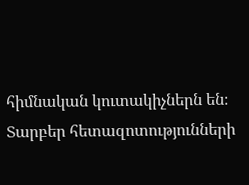հիմնական կուտակիչներն են։ Տարբեր հետազոտությունների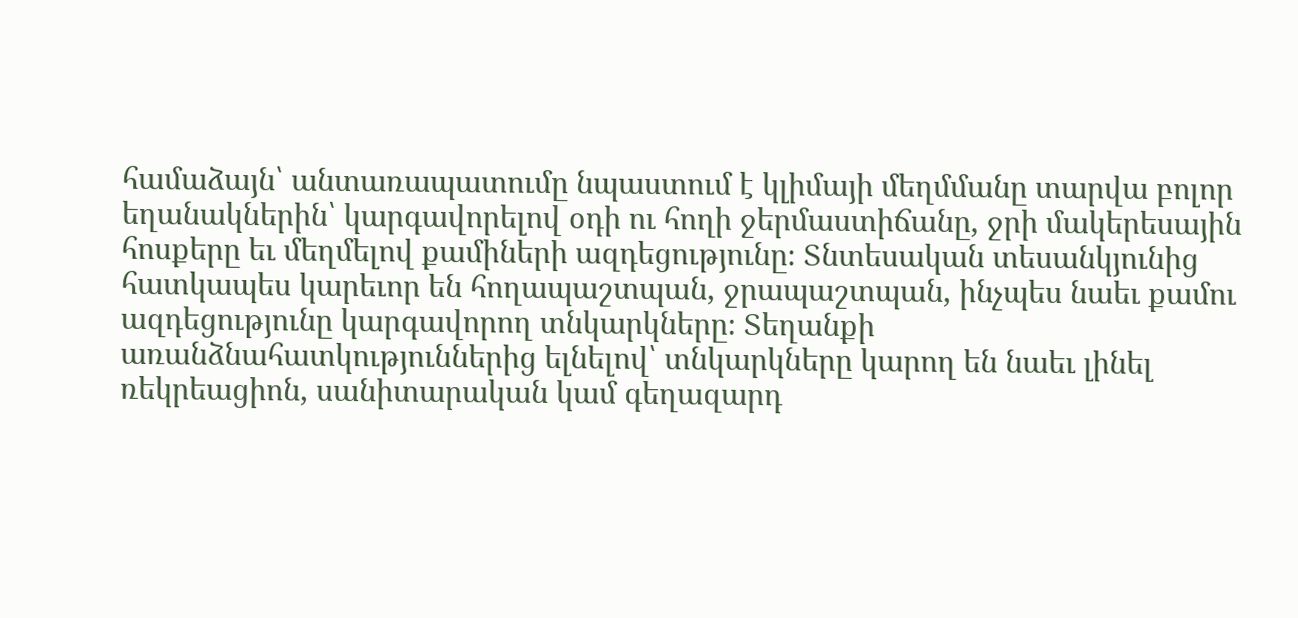համաձայն՝ անտառապատումը նպաստում է կլիմայի մեղմմանը տարվա բոլոր եղանակներին՝ կարգավորելով օդի ու հողի ջերմաստիճանը, ջրի մակերեսային հոսքերը եւ մեղմելով քամիների ազդեցությունը։ Տնտեսական տեսանկյունից հատկապես կարեւոր են հողապաշտպան, ջրապաշտպան, ինչպես նաեւ քամու ազդեցությունը կարգավորող տնկարկները։ Տեղանքի առանձնահատկություններից ելնելով՝ տնկարկները կարող են նաեւ լինել ռեկրեացիոն, սանիտարական կամ գեղազարդ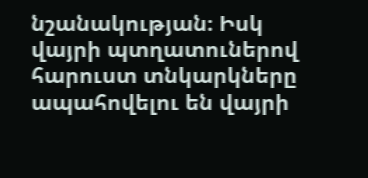նշանակության։ Իսկ վայրի պտղատուներով հարուստ տնկարկները ապահովելու են վայրի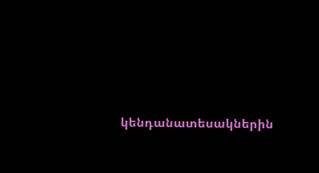կենդանատեսակներին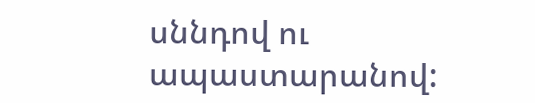սննդով ու ապաստարանով: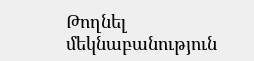Թողնել մեկնաբանություն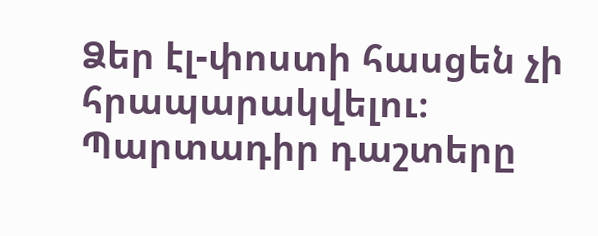Ձեր էլ-փոստի հասցեն չի հրապարակվելու։ Պարտադիր դաշտերը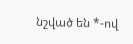նշված են *-ով